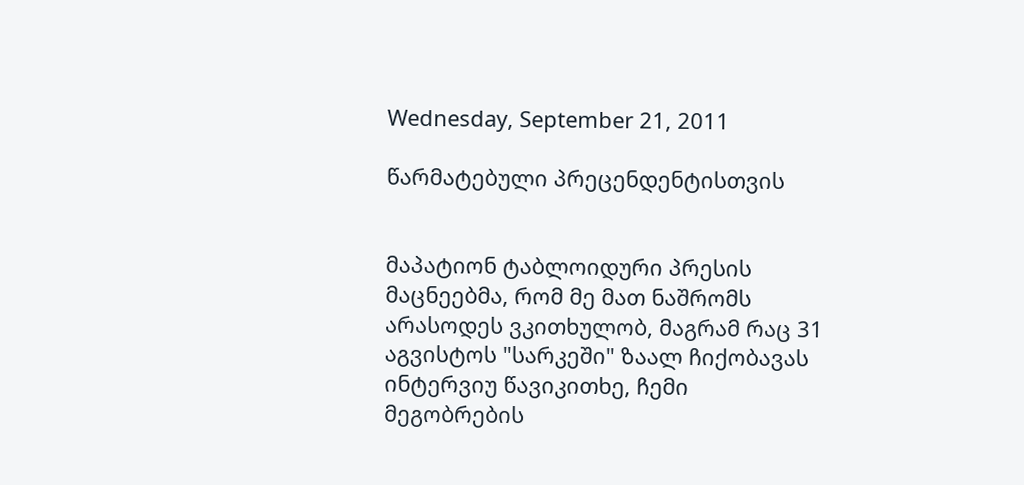Wednesday, September 21, 2011

წარმატებული პრეცენდენტისთვის


მაპატიონ ტაბლოიდური პრესის მაცნეებმა, რომ მე მათ ნაშრომს არასოდეს ვკითხულობ, მაგრამ რაც 31 აგვისტოს "სარკეში" ზაალ ჩიქობავას ინტერვიუ წავიკითხე, ჩემი მეგობრების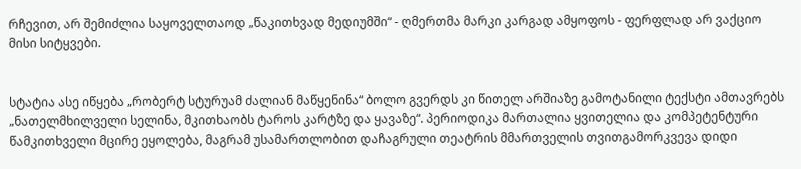რჩევით, არ შემიძლია საყოველთაოდ „წაკითხვად მედიუმში“ - ღმერთმა მარკი კარგად ამყოფოს - ფერფლად არ ვაქციო მისი სიტყვები.


სტატია ასე იწყება „რობერტ სტურუამ ძალიან მაწყენინა“ ბოლო გვერდს კი წითელ არშიაზე გამოტანილი ტექსტი ამთავრებს „ნათელმხილველი სელინა, მკითხაობს ტაროს კარტზე და ყავაზე“. პერიოდიკა მართალია ყვითელია და კომპეტენტური წამკითხველი მცირე ეყოლება, მაგრამ უსამართლობით დაჩაგრული თეატრის მმართველის თვითგამორკვევა დიდი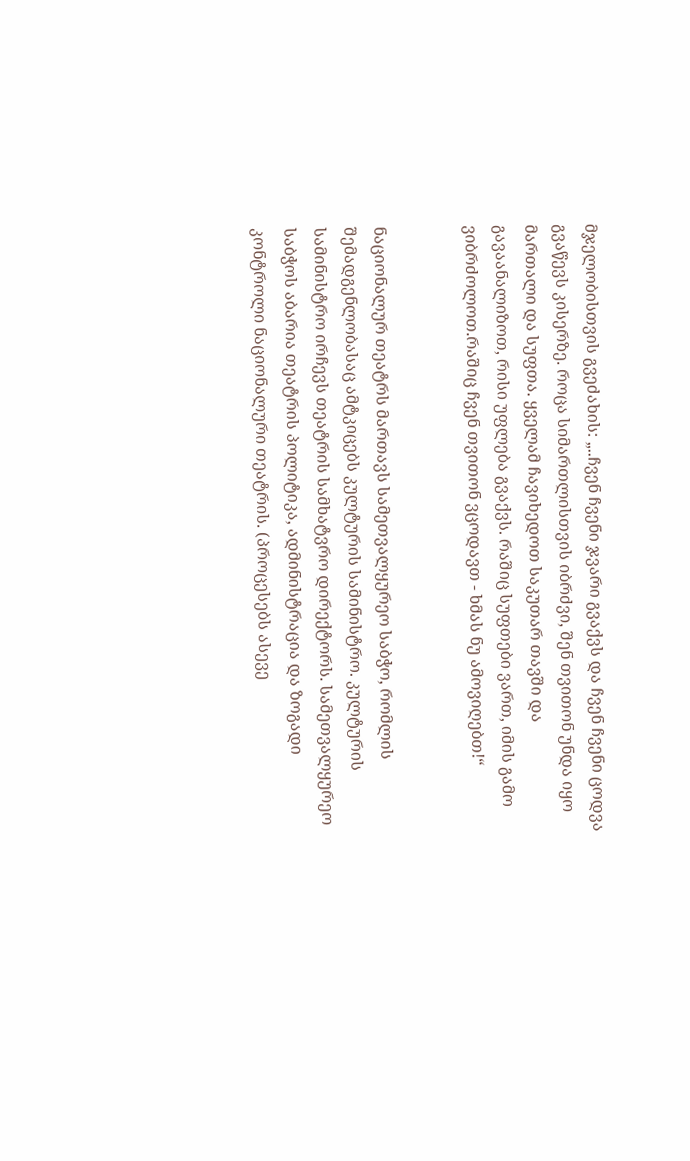მჯელობისთვის გვეძახის: „..ჩვენ ჩვენი ჯვარი გვაქვს და ჩვენ ჩვენი ცოდვა გვაწევს კისერზე. როცა სიმართლისთვის იბრძვი, შენ თვითონ უნდა იყო მართალი და სუფთა. ყველამ ჩავიხედოთ საკუთარ თავში და გავაანალიზოთ, რისი უფლება გვაქვს. რაშიც სუფთები ვართ, იმის გამო ვიბრძოლოთ.რაშიც ჩვენ თვითონ ვცოდავთ - ხმას ნუ ამოვიღებთ!“


ნაციონალურ თეატრს მართავს სამეთვალყურეო საბჭო, რომლის შემადგენლობასაც ამტკიცებს კულტურის სამინისტრო. კულტურის სამინისტრო ირჩევს თეატრის სამხატვრო დირექტორს. სამეთვალყურეო საბჭოს აბარია თეატრის პოლიტიკა, ადმინისტრაცია და ზოგადი კონტროლი ნაციონალური თეატრის. (პროცესებს ასევე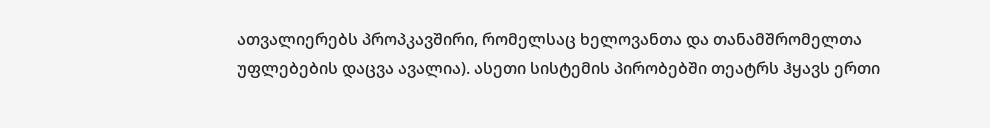ათვალიერებს პროპკავშირი, რომელსაც ხელოვანთა და თანამშრომელთა უფლებების დაცვა ავალია). ასეთი სისტემის პირობებში თეატრს ჰყავს ერთი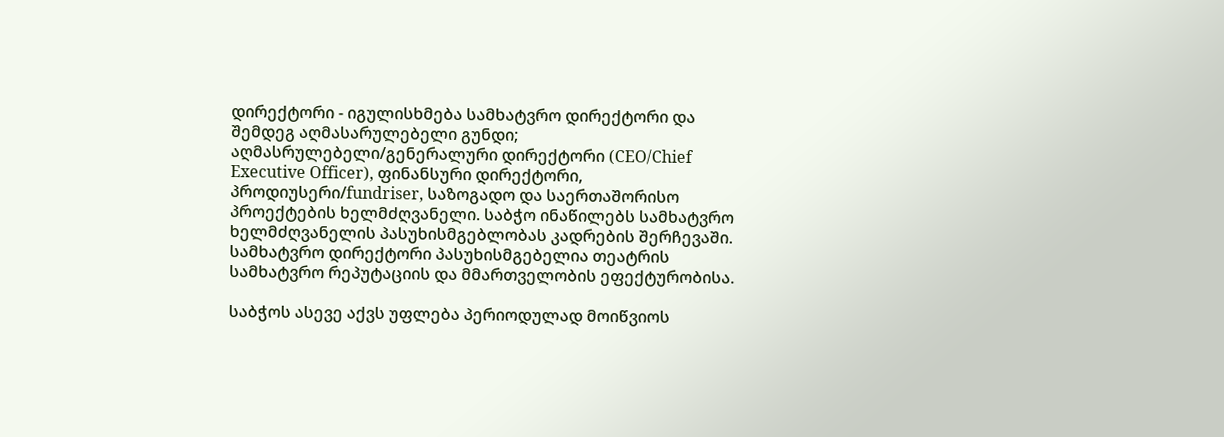დირექტორი - იგულისხმება სამხატვრო დირექტორი და შემდეგ აღმასარულებელი გუნდი; აღმასრულებელი/გენერალური დირექტორი (CEO/Chief Executive Officer), ფინანსური დირექტორი, პროდიუსერი/fundriser, საზოგადო და საერთაშორისო პროექტების ხელმძღვანელი. საბჭო ინაწილებს სამხატვრო ხელმძღვანელის პასუხისმგებლობას კადრების შერჩევაში. სამხატვრო დირექტორი პასუხისმგებელია თეატრის სამხატვრო რეპუტაციის და მმართველობის ეფექტურობისა.

საბჭოს ასევე აქვს უფლება პერიოდულად მოიწვიოს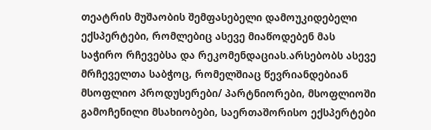თეატრის მუშაობის შემფასებელი დამოუკიდებელი ექსპერტები, რომლებიც ასევე მიაწოდებენ მას საჭირო რჩევებსა და რეკომენდაციას.არსებობს ასევე მრჩეველთა საბჭოც, რომელშიაც წევრიანდებიან მსოფლიო პროდუსერები/ პარტნიორები, მსოფლიოში გამოჩენილი მსახიობები, საერთაშორისო ექსპერტები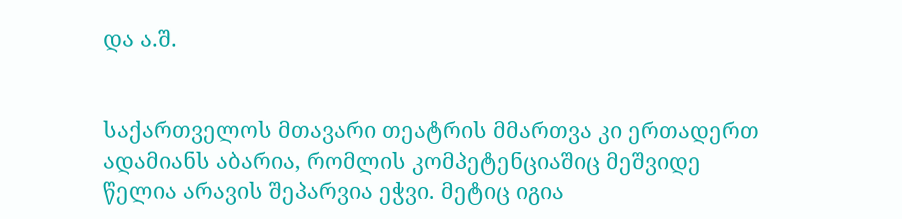და ა.შ.


საქართველოს მთავარი თეატრის მმართვა კი ერთადერთ ადამიანს აბარია, რომლის კომპეტენციაშიც მეშვიდე წელია არავის შეპარვია ეჭვი. მეტიც იგია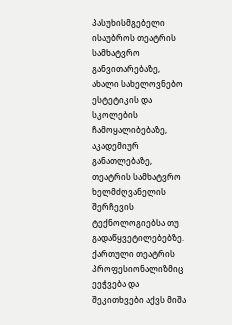პასუხისმგებელი ისაუბროს თეატრის სამხატვრო განვითარებაზე, ახალი სახელოვნებო ესტეტიკის და სკოლების ჩამოყალიბებაზე, აკადემიურ განათლებაზე, თეატრის სამხატვრო ხელმძღვანელის შერჩევის ტექნოლოგიებსა თუ გადაწყვეტილებებზე. ქართული თეატრის პროფესიონალიზმიც ეეჭვება და შეკითხვები აქვს მიშა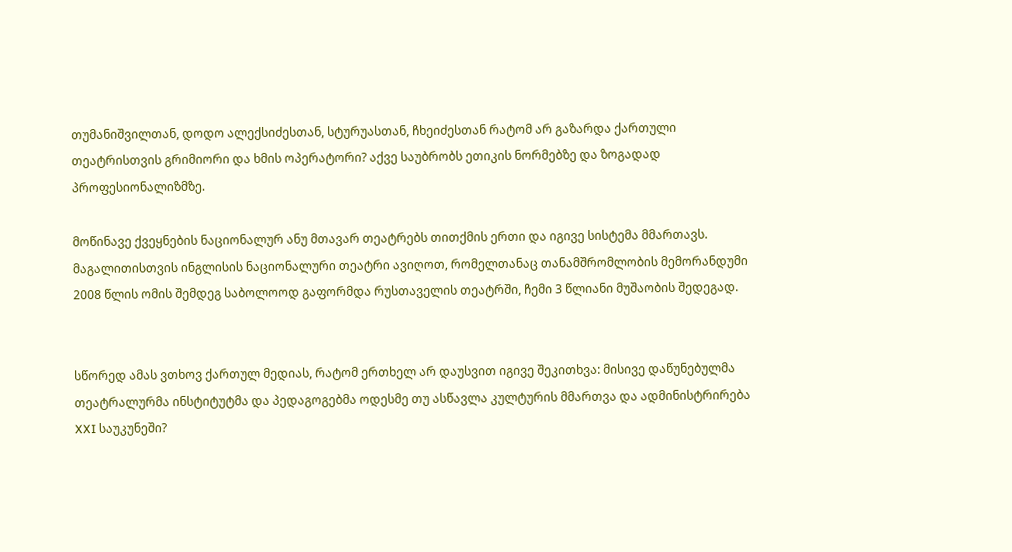თუმანიშვილთან, დოდო ალექსიძესთან, სტურუასთან, ჩხეიძესთან რატომ არ გაზარდა ქართული თეატრისთვის გრიმიორი და ხმის ოპერატორი? აქვე საუბრობს ეთიკის ნორმებზე და ზოგადად პროფესიონალიზმზე.

მოწინავე ქვეყნების ნაციონალურ ანუ მთავარ თეატრებს თითქმის ერთი და იგივე სისტემა მმართავს. მაგალითისთვის ინგლისის ნაციონალური თეატრი ავიღოთ, რომელთანაც თანამშრომლობის მემორანდუმი 2008 წლის ომის შემდეგ საბოლოოდ გაფორმდა რუსთაველის თეატრში, ჩემი 3 წლიანი მუშაობის შედეგად.


სწორედ ამას ვთხოვ ქართულ მედიას, რატომ ერთხელ არ დაუსვით იგივე შეკითხვა: მისივე დაწუნებულმა თეატრალურმა ინსტიტუტმა და პედაგოგებმა ოდესმე თუ ასწავლა კულტურის მმართვა და ადმინისტრირება XXI საუკუნეში?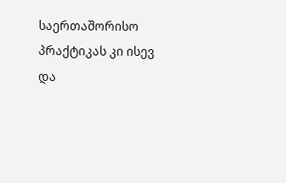საერთაშორისო პრაქტიკას კი ისევ და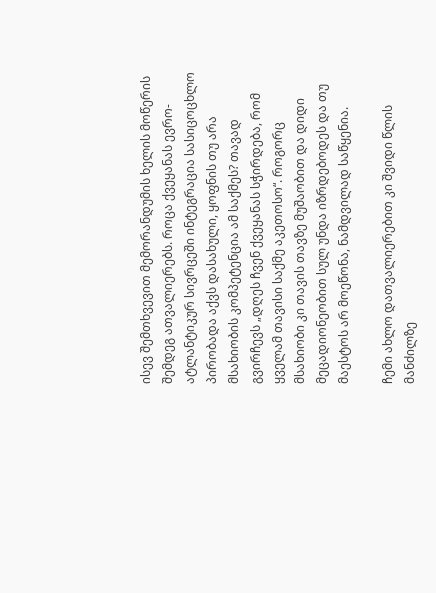ისევ შემთხვევით მემორანდუმის ხელის მოწერის შემდეგ ათვალიერებს. როცა ქვეყანას ევრო-ატლანტიკურ სივრცეში ინტეგრაცია სასიცოცხლო პირობადა აქვს დასახული, ყოფნის თუ არა მსახიობის კომპეტენცია ამ საქმეს? თავად გვირჩევს „დღეს ჩვენ ქვეყანას სჭირდება, რომ ყველამ თავისი საქმე აკეთოსო“. როგორც მსახიობი კი თავის თავზე მუშაობით და დიდი მეცადიონეობით სულ უნდა იზრდებოდეს და თუ მაესტოს არ მოეწონა, ნამდვილად საწყენია.

ჩემი ახლო დათვალიერებით კი შვიდი წლის მანძილზე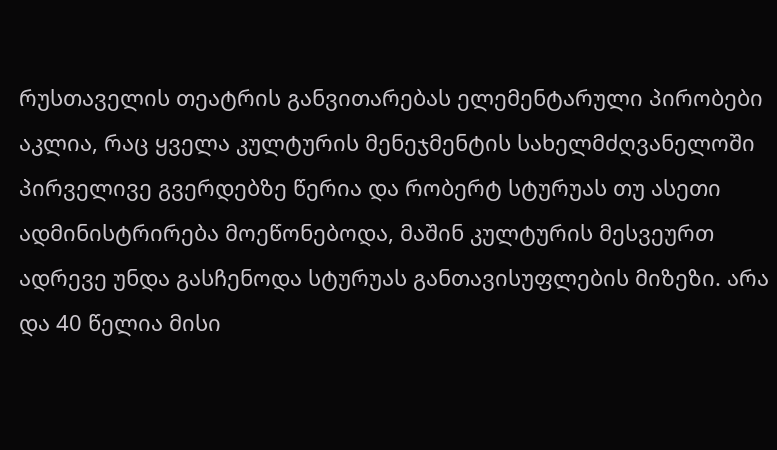რუსთაველის თეატრის განვითარებას ელემენტარული პირობები აკლია, რაც ყველა კულტურის მენეჯმენტის სახელმძღვანელოში პირველივე გვერდებზე წერია და რობერტ სტურუას თუ ასეთი ადმინისტრირება მოეწონებოდა, მაშინ კულტურის მესვეურთ ადრევე უნდა გასჩენოდა სტურუას განთავისუფლების მიზეზი. არა და 40 წელია მისი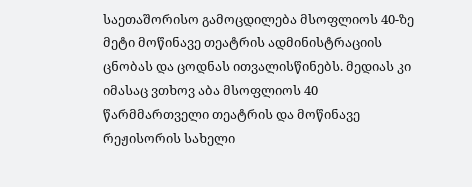საეთაშორისო გამოცდილება მსოფლიოს 40-ზე მეტი მოწინავე თეატრის ადმინისტრაციის ცნობას და ცოდნას ითვალისწინებს. მედიას კი იმასაც ვთხოვ აბა მსოფლიოს 40 წარმმართველი თეატრის და მოწინავე რეჟისორის სახელი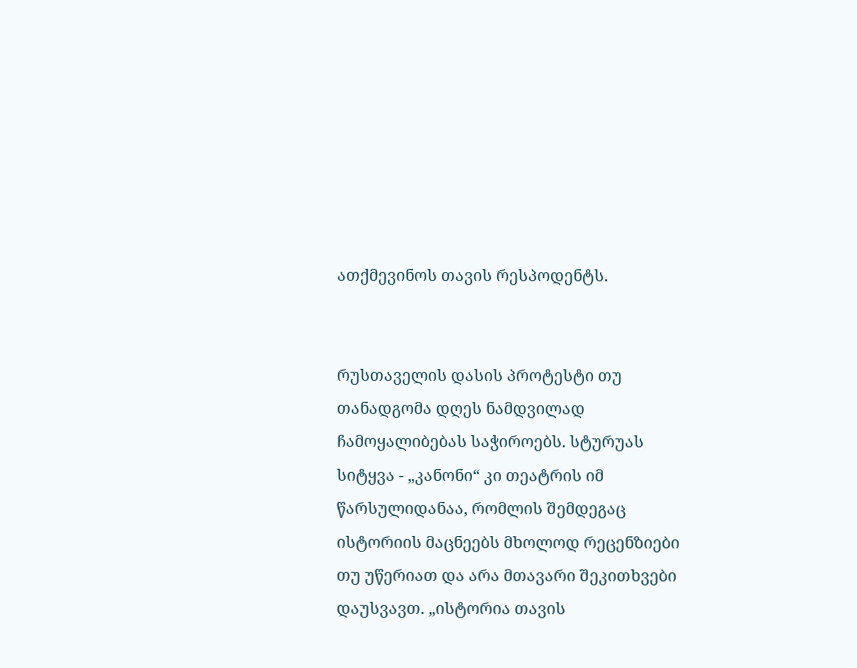ათქმევინოს თავის რესპოდენტს.


რუსთაველის დასის პროტესტი თუ თანადგომა დღეს ნამდვილად ჩამოყალიბებას საჭიროებს. სტურუას სიტყვა - „კანონი“ კი თეატრის იმ წარსულიდანაა, რომლის შემდეგაც ისტორიის მაცნეებს მხოლოდ რეცენზიები თუ უწერიათ და არა მთავარი შეკითხვები დაუსვავთ. „ისტორია თავის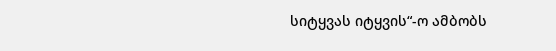სიტყვას იტყვის“-ო ამბობს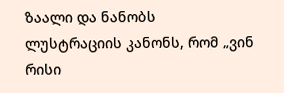ზაალი და ნანობს ლუსტრაციის კანონს, რომ „ვინ რისი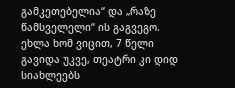გამკეთებელია“ და „რაზე წამსველელი“ ის გაგვეგო. ეხლა ხომ ვიცით, 7 წელი გავიდა უკვე, თეატრი კი დიდ სიახლეებს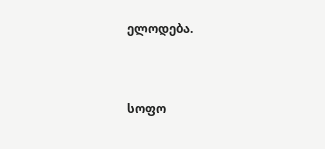ელოდება.


სოფო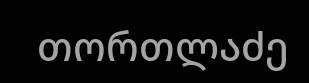თორთლაძე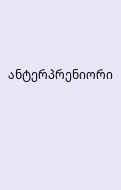ანტერპრენიორი